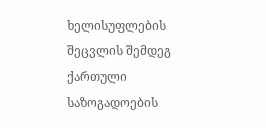ხელისუფლების შეცვლის შემდეგ ქართული საზოგადოების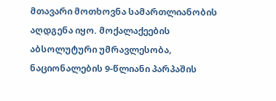მთავარი მოთხოვნა სამართლიანობის აღდგენა იყო. მოქალაქეების აბსოლუტური უმრავლესობა, ნაციონალების 9-წლიანი პარპაშის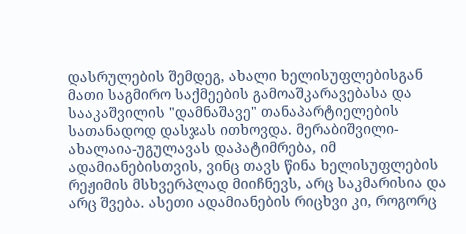დასრულების შემდეგ, ახალი ხელისუფლებისგან მათი საგმირო საქმეების გამოაშკარავებასა და სააკაშვილის "დამნაშავე" თანაპარტიელების სათანადოდ დასჯას ითხოვდა. მერაბიშვილი-ახალაია-უგულავას დაპატიმრება, იმ ადამიანებისთვის, ვინც თავს წინა ხელისუფლების რეჟიმის მსხვერპლად მიიჩნევს, არც საკმარისია და არც შვება. ასეთი ადამიანების რიცხვი კი, როგორც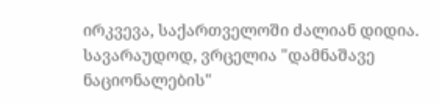ირკვევა, საქართველოში ძალიან დიდია. სავარაუდოდ, ვრცელია "დამნაშავე ნაციონალების"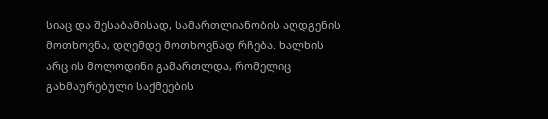სიაც და შესაბამისად, სამართლიანობის აღდგენის მოთხოვნა, დღემდე მოთხოვნად რჩება. ხალხის არც ის მოლოდინი გამართლდა, რომელიც გახმაურებული საქმეების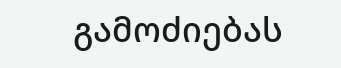გამოძიებას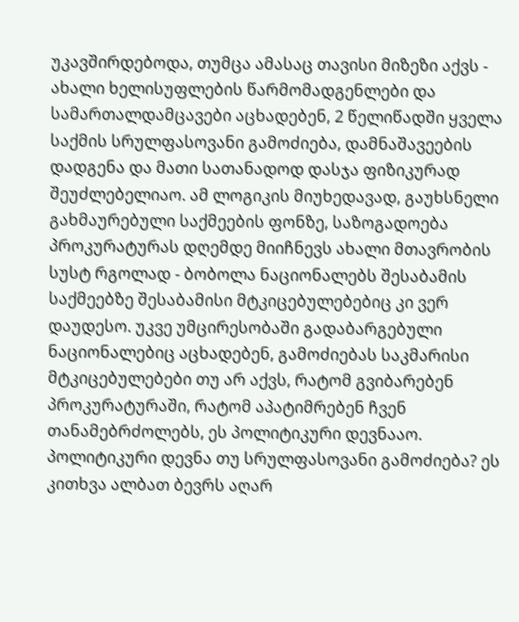უკავშირდებოდა, თუმცა ამასაც თავისი მიზეზი აქვს - ახალი ხელისუფლების წარმომადგენლები და სამართალდამცავები აცხადებენ, 2 წელიწადში ყველა საქმის სრულფასოვანი გამოძიება, დამნაშავეების დადგენა და მათი სათანადოდ დასჯა ფიზიკურად შეუძლებელიაო. ამ ლოგიკის მიუხედავად, გაუხსნელი გახმაურებული საქმეების ფონზე, საზოგადოება პროკურატურას დღემდე მიიჩნევს ახალი მთავრობის სუსტ რგოლად - ბობოლა ნაციონალებს შესაბამის საქმეებზე შესაბამისი მტკიცებულებებიც კი ვერ დაუდესო. უკვე უმცირესობაში გადაბარგებული ნაციონალებიც აცხადებენ, გამოძიებას საკმარისი მტკიცებულებები თუ არ აქვს, რატომ გვიბარებენ პროკურატურაში, რატომ აპატიმრებენ ჩვენ თანამებრძოლებს, ეს პოლიტიკური დევნააო.
პოლიტიკური დევნა თუ სრულფასოვანი გამოძიება? ეს კითხვა ალბათ ბევრს აღარ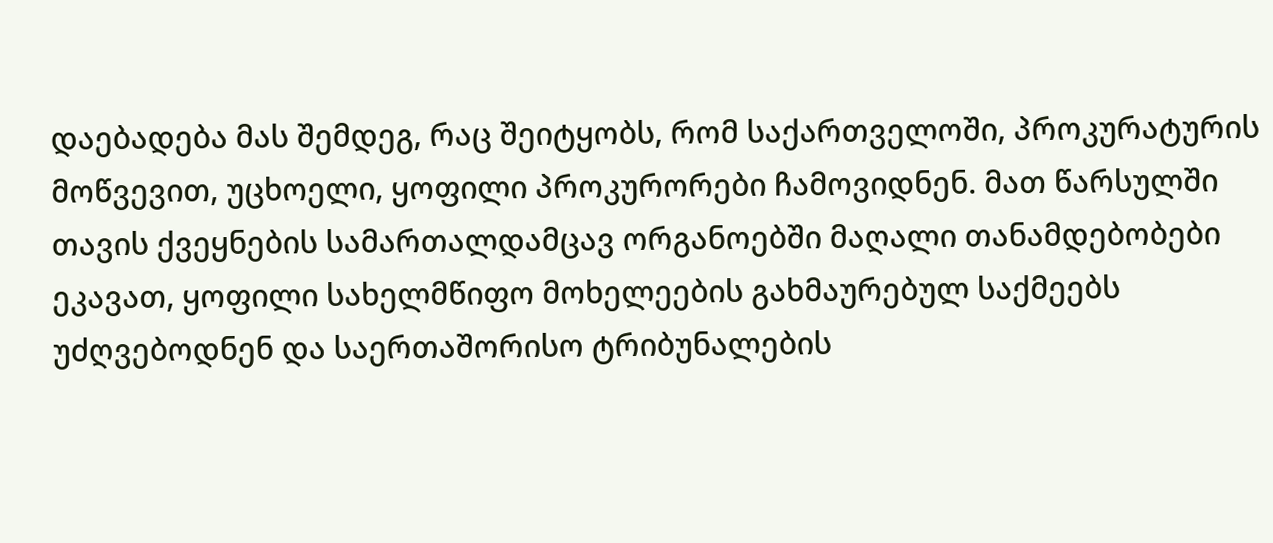დაებადება მას შემდეგ, რაც შეიტყობს, რომ საქართველოში, პროკურატურის მოწვევით, უცხოელი, ყოფილი პროკურორები ჩამოვიდნენ. მათ წარსულში თავის ქვეყნების სამართალდამცავ ორგანოებში მაღალი თანამდებობები ეკავათ, ყოფილი სახელმწიფო მოხელეების გახმაურებულ საქმეებს უძღვებოდნენ და საერთაშორისო ტრიბუნალების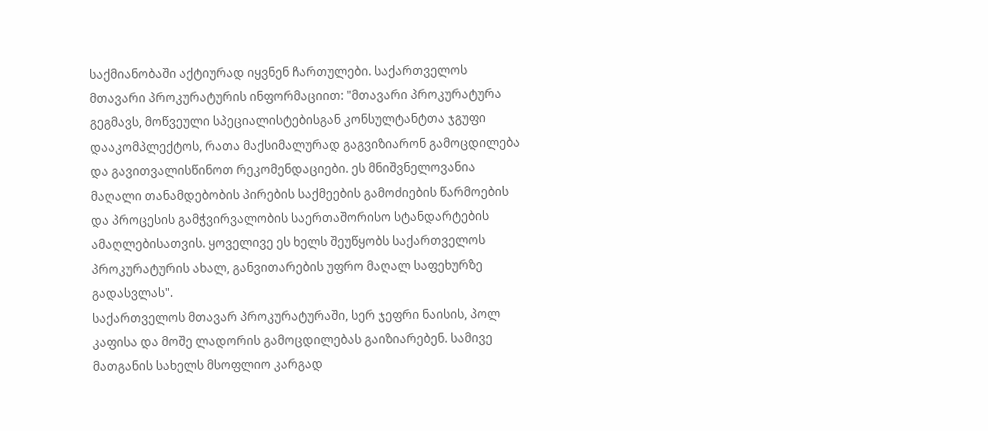საქმიანობაში აქტიურად იყვნენ ჩართულები. საქართველოს მთავარი პროკურატურის ინფორმაციით: "მთავარი პროკურატურა გეგმავს, მოწვეული სპეციალისტებისგან კონსულტანტთა ჯგუფი დააკომპლექტოს, რათა მაქსიმალურად გაგვიზიარონ გამოცდილება და გავითვალისწინოთ რეკომენდაციები. ეს მნიშვნელოვანია მაღალი თანამდებობის პირების საქმეების გამოძიების წარმოების და პროცესის გამჭვირვალობის საერთაშორისო სტანდარტების ამაღლებისათვის. ყოველივე ეს ხელს შეუწყობს საქართველოს პროკურატურის ახალ, განვითარების უფრო მაღალ საფეხურზე გადასვლას".
საქართველოს მთავარ პროკურატურაში, სერ ჯეფრი ნაისის, პოლ კაფისა და მოშე ლადორის გამოცდილებას გაიზიარებენ. სამივე მათგანის სახელს მსოფლიო კარგად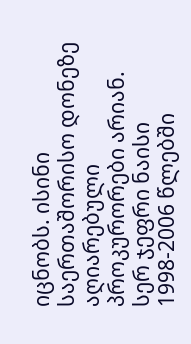იცნობს. ისინი საერთაშორისო დონეზე აღიარებული პროკურორები არიან. სერ ჯეფრი ნაისი 1998-2006 წლებში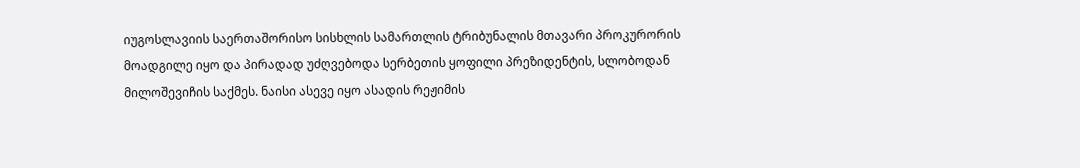იუგოსლავიის საერთაშორისო სისხლის სამართლის ტრიბუნალის მთავარი პროკურორის მოადგილე იყო და პირადად უძღვებოდა სერბეთის ყოფილი პრეზიდენტის, სლობოდან მილოშევიჩის საქმეს. ნაისი ასევე იყო ასადის რეჟიმის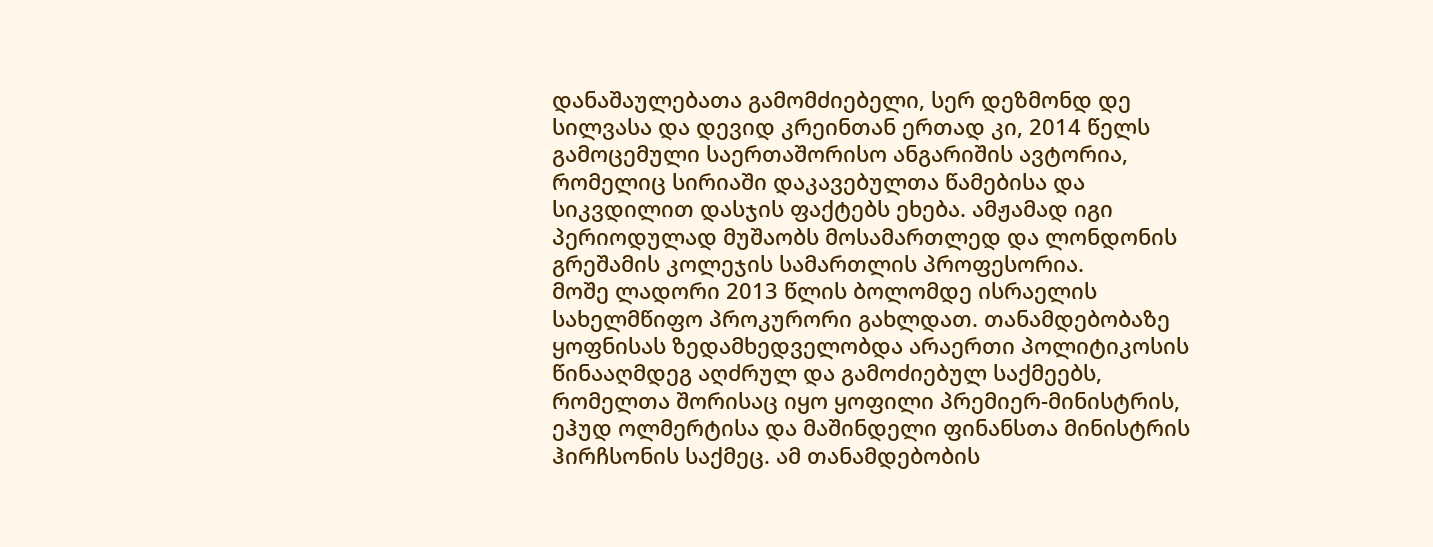დანაშაულებათა გამომძიებელი, სერ დეზმონდ დე სილვასა და დევიდ კრეინთან ერთად კი, 2014 წელს გამოცემული საერთაშორისო ანგარიშის ავტორია, რომელიც სირიაში დაკავებულთა წამებისა და სიკვდილით დასჯის ფაქტებს ეხება. ამჟამად იგი პერიოდულად მუშაობს მოსამართლედ და ლონდონის გრეშამის კოლეჯის სამართლის პროფესორია.
მოშე ლადორი 2013 წლის ბოლომდე ისრაელის სახელმწიფო პროკურორი გახლდათ. თანამდებობაზე ყოფნისას ზედამხედველობდა არაერთი პოლიტიკოსის წინააღმდეგ აღძრულ და გამოძიებულ საქმეებს, რომელთა შორისაც იყო ყოფილი პრემიერ-მინისტრის, ეჰუდ ოლმერტისა და მაშინდელი ფინანსთა მინისტრის ჰირჩსონის საქმეც. ამ თანამდებობის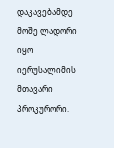დაკავებამდე მოშე ლადორი იყო იერუსალიმის მთავარი პროკურორი.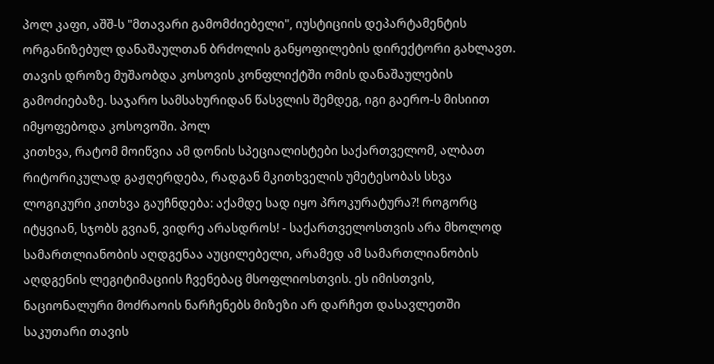პოლ კაფი, აშშ-ს "მთავარი გამომძიებელი", იუსტიციის დეპარტამენტის ორგანიზებულ დანაშაულთან ბრძოლის განყოფილების დირექტორი გახლავთ. თავის დროზე მუშაობდა კოსოვის კონფლიქტში ომის დანაშაულების გამოძიებაზე. საჯარო სამსახურიდან წასვლის შემდეგ, იგი გაერო-ს მისიით იმყოფებოდა კოსოვოში. პოლ
კითხვა, რატომ მოიწვია ამ დონის სპეციალისტები საქართველომ, ალბათ რიტორიკულად გაჟღერდება, რადგან მკითხველის უმეტესობას სხვა ლოგიკური კითხვა გაუჩნდება: აქამდე სად იყო პროკურატურა?! როგორც იტყვიან, სჯობს გვიან, ვიდრე არასდროს! - საქართველოსთვის არა მხოლოდ სამართლიანობის აღდგენაა აუცილებელი, არამედ ამ სამართლიანობის აღდგენის ლეგიტიმაციის ჩვენებაც მსოფლიოსთვის. ეს იმისთვის, ნაციონალური მოძრაოის ნარჩენებს მიზეზი არ დარჩეთ დასავლეთში საკუთარი თავის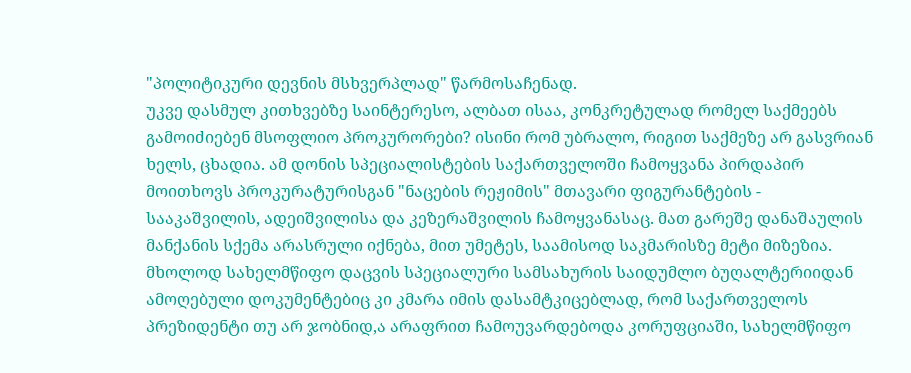"პოლიტიკური დევნის მსხვერპლად" წარმოსაჩენად.
უკვე დასმულ კითხვებზე საინტერესო, ალბათ ისაა, კონკრეტულად რომელ საქმეებს გამოიძიებენ მსოფლიო პროკურორები? ისინი რომ უბრალო, რიგით საქმეზე არ გასვრიან ხელს, ცხადია. ამ დონის სპეციალისტების საქართველოში ჩამოყვანა პირდაპირ მოითხოვს პროკურატურისგან "ნაცების რეჟიმის" მთავარი ფიგურანტების - სააკაშვილის, ადეიშვილისა და კეზერაშვილის ჩამოყვანასაც. მათ გარეშე დანაშაულის მანქანის სქემა არასრული იქნება, მით უმეტეს, საამისოდ საკმარისზე მეტი მიზეზია.
მხოლოდ სახელმწიფო დაცვის სპეციალური სამსახურის საიდუმლო ბუღალტერიიდან ამოღებული დოკუმენტებიც კი კმარა იმის დასამტკიცებლად, რომ საქართველოს პრეზიდენტი თუ არ ჯობნიდ,ა არაფრით ჩამოუვარდებოდა კორუფციაში, სახელმწიფო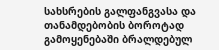სახსრების გალფანგვასა და თანამდებობის ბოროტად გამოყენებაში ბრალდებულ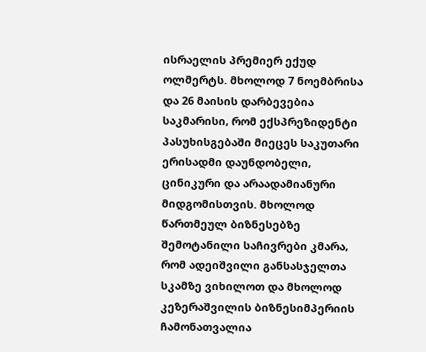ისრაელის პრემიერ ექუდ ოლმერტს. მხოლოდ 7 ნოემბრისა და 26 მაისის დარბევებია საკმარისი, რომ ექსპრეზიდენტი პასუხისგებაში მიეცეს საკუთარი ერისადმი დაუნდობელი, ცინიკური და არაადამიანური მიდგომისთვის. მხოლოდ წართმეულ ბიზნესებზე შემოტანილი საჩივრები კმარა, რომ ადეიშვილი განსასჯელთა სკამზე ვიხილოთ და მხოლოდ კეზერაშვილის ბიზნესიმპერიის ჩამონათვალია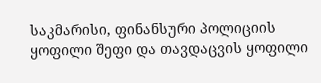საკმარისი, ფინანსური პოლიციის ყოფილი შეფი და თავდაცვის ყოფილი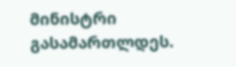მინისტრი გასამართლდეს.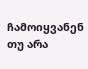ჩამოიყვანენ თუ არა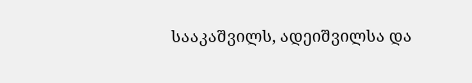სააკაშვილს, ადეიშვილსა და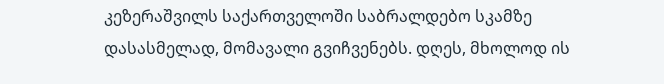კეზერაშვილს საქართველოში საბრალდებო სკამზე დასასმელად, მომავალი გვიჩვენებს. დღეს, მხოლოდ ის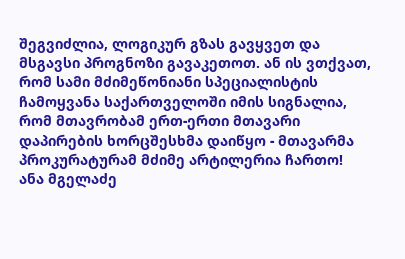შეგვიძლია, ლოგიკურ გზას გავყვეთ და მსგავსი პროგნოზი გავაკეთოთ. ან ის ვთქვათ, რომ სამი მძიმეწონიანი სპეციალისტის ჩამოყვანა საქართველოში იმის სიგნალია, რომ მთავრობამ ერთ-ერთი მთავარი დაპირების ხორცშესხმა დაიწყო - მთავარმა პროკურატურამ მძიმე არტილერია ჩართო!
ანა მგელაძე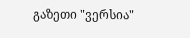გაზეთი "ვერსია"